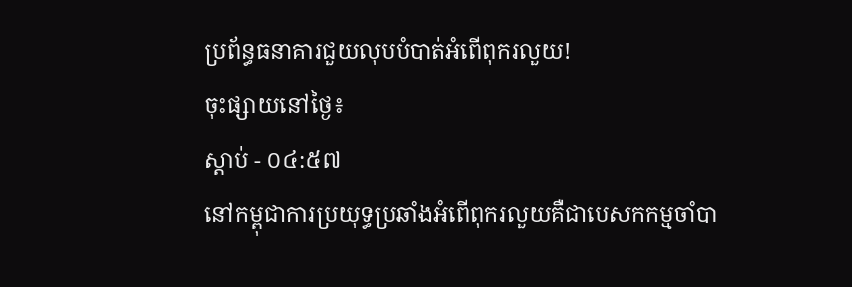ប្រព័ន្ធធនាគារជួយលុបបំបាត់អំពើពុករលួយ!
ចុះផ្សាយនៅថ្ងៃ៖
ស្តាប់ - ០៤:៥៧
នៅកម្ពុជាការប្រយុទ្ធប្រឆាំងអំពើពុករលួយគឺជាបេសកកម្មចាំបា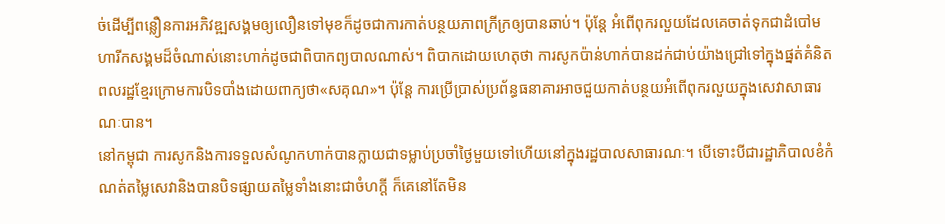ច់ដើម្បីពន្លឿនការអភិវឌ្ឍសង្គមឲ្យលឿនទៅមុខក៏ដូចជាការកាត់បន្ថយភាពក្រីក្រឲ្យបានឆាប់។ ប៉ុន្តែ អំពើពុករលួយដែលគេចាត់ទុកជាដំបៅមហារីកសង្គមដ៏ចំណាស់នោះហាក់ដូចជាពិបាកព្យបាលណាស់។ ពិបាកដោយហេតុថា ការសូកប៉ាន់ហាក់បានដក់ជាប់យ៉ាងជ្រៅទៅក្នុងផ្នត់គំនិតពលរដ្ឋខ្មែរក្រោមការបិទបាំងដោយពាក្យថា«សគុណ»។ ប៉ុន្តែ ការប្រើប្រាស់ប្រព័ន្ធធនាគារអាចជួយកាត់បន្ថយអំពើពុករលួយក្នុងសេវាសាធារណៈបាន។
នៅកម្ពុជា ការសូកនិងការទទួលសំណូកហាក់បានក្លាយជាទម្លាប់ប្រចាំថ្ងៃមួយទៅហើយនៅក្នុងរដ្ឋបាលសាធារណៈ។ បើទោះបីជារដ្ឋាភិបាលខំកំណត់តម្លៃសេវានិងបានបិទផ្សាយតម្លៃទាំងនោះជាចំហក្តី ក៏គេនៅតែមិន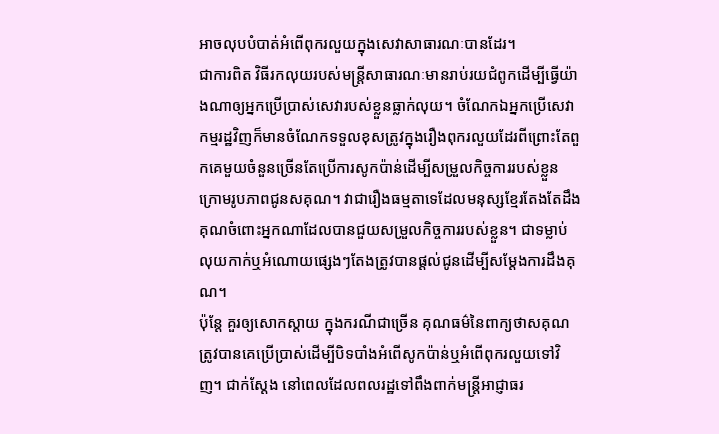អាចលុបបំបាត់អំពើពុករលួយក្នុងសេវាសាធារណៈបានដែរ។
ជាការពិត វិធីរកលុយរបស់មន្ត្រីសាធារណៈមានរាប់រយជំពូកដើម្បីធ្វើយ៉ាងណាឲ្យអ្នកប្រើប្រាស់សេវារបស់ខ្លួនធ្លាក់លុយ។ ចំណែកឯអ្នកប្រើសេវាកម្មរដ្ឋវិញក៏មានចំណែកទទួលខុសត្រូវក្នុងរឿងពុករលួយដែរពីព្រោះតែពួកគេមួយចំនួនច្រើនតែប្រើការសូកប៉ាន់ដើម្បីសម្រួលកិច្ចការរបស់ខ្លួនក្រោមរូបភាពជូនសគុណ។ វាជារឿងធម្មតាទេដែលមនុស្សខ្មែរតែងតែដឹងគុណចំពោះអ្នកណាដែលបានជួយសម្រួលកិច្ចការរបស់ខ្លួន។ ជាទម្លាប់ លុយកាក់ឬអំណោយផ្សេងៗតែងត្រូវបានផ្តល់ជូនដើម្បីសម្តែងការដឹងគុណ។
ប៉ុន្តែ គួរឲ្យសោកស្តាយ ក្នុងករណីជាច្រើន គុណធម៌នៃពាក្យថាសគុណត្រូវបានគេប្រើប្រាស់ដើម្បីបិទបាំងអំពើសូកប៉ាន់ឬអំពើពុករលួយទៅវិញ។ ជាក់ស្តែង នៅពេលដែលពលរដ្ឋទៅពឹងពាក់មន្ត្រីអាជ្ញាធរ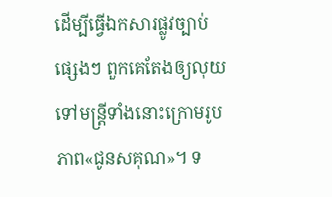ដើម្បីធ្វើឯកសារផ្លូវច្បាប់ផ្សេងៗ ពួកគេតែងឲ្យលុយទៅមន្ត្រីទាំងនោះក្រោមរូបភាព«ជូនសគុណ»។ ទ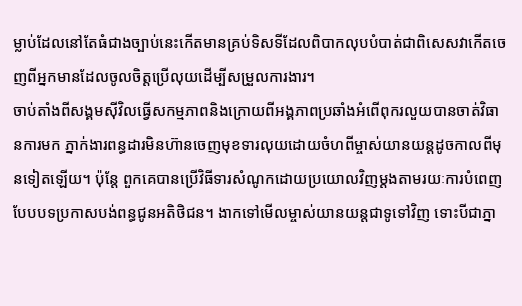ម្លាប់ដែលនៅតែធំជាងច្បាប់នេះកើតមានគ្រប់ទិសទីដែលពិបាកលុបបំបាត់ជាពិសេសវាកើតចេញពីអ្នកមានដែលចូលចិត្តប្រើលុយដើម្បីសម្រួលការងារ។
ចាប់តាំងពីសង្គមស៊ីវិលធ្វើសកម្មភាពនិងក្រោយពីអង្គភាពប្រឆាំងអំពើពុករលួយបានចាត់វិធានការមក ភ្នាក់ងារពន្ធដារមិនហ៊ានចេញមុខទារលុយដោយចំហពីម្ចាស់យានយន្តដូចកាលពីមុនទៀតឡើយ។ ប៉ុន្តែ ពួកគេបានប្រើវិធីទារសំណូកដោយប្រយោលវិញម្តងតាមរយៈការបំពេញបែបបទប្រកាសបង់ពន្ធជូនអតិថិជន។ ងាកទៅមើលម្ចាស់យានយន្តជាទូទៅវិញ ទោះបីជាភ្នា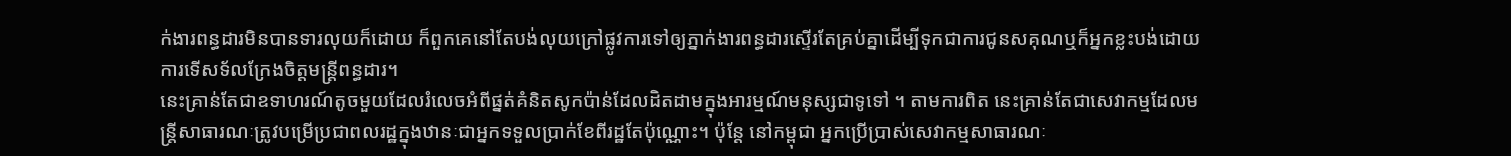ក់ងារពន្ធដារមិនបានទារលុយក៏ដោយ ក៏ពួកគេនៅតែបង់លុយក្រៅផ្លូវការទៅឲ្យភ្នាក់ងារពន្ធដារស្ទើរតែគ្រប់គ្នាដើម្បីទុកជាការជូនសគុណឬក៏អ្នកខ្លះបង់ដោយការទើសទ័លក្រែងចិត្តមន្ត្រីពន្ធដារ។
នេះគ្រាន់តែជាឧទាហរណ៍តូចមួយដែលរំលេចអំពីផ្នត់គំនិតសូកប៉ាន់ដែលដិតដាមក្នុងអារម្មណ៍មនុស្សជាទូទៅ ។ តាមការពិត នេះគ្រាន់តែជាសេវាកម្មដែលមន្ត្រីសាធារណៈត្រូវបម្រើប្រជាពលរដ្ឋក្នុងឋានៈជាអ្នកទទួលប្រាក់ខែពីរដ្ឋតែប៉ុណ្ណោះ។ ប៉ុន្តែ នៅកម្ពុជា អ្នកប្រើប្រាស់សេវាកម្មសាធារណៈ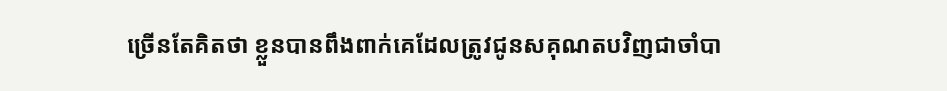ច្រើនតែគិតថា ខ្លួនបានពឹងពាក់គេដែលត្រូវជូនសគុណតបវិញជាចាំបា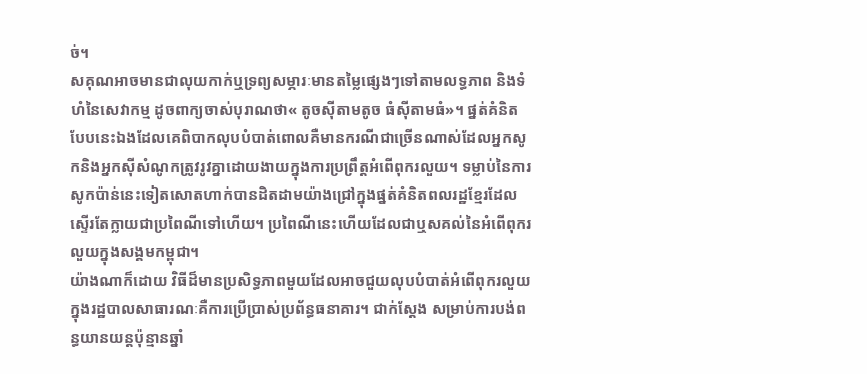ច់។
សគុណអាចមានជាលុយកាក់ឬទ្រព្យសម្ភារៈមានតម្លៃផ្សេងៗទៅតាមលទ្ធភាព និងទំហំនៃសេវាកម្ម ដូចពាក្យចាស់បុរាណថា« តូចស៊ីតាមតូច ធំស៊ីតាមធំ»។ ផ្នត់គំនិតបែបនេះឯងដែលគេពិបាកលុបបំបាត់ពោលគឺមានករណីជាច្រើនណាស់ដែលអ្នកសូកនិងអ្នកស៊ីសំណូកត្រូវរូវគ្នាដោយងាយក្នុងការប្រព្រឹត្តអំពើពុករលួយ។ ទម្លាប់នៃការសូកប៉ាន់នេះទៀតសោតហាក់បានដិតដាមយ៉ាងជ្រៅក្នុងផ្នត់គំនិតពលរដ្ឋខ្មែរដែលស្ទើរតែក្លាយជាប្រពៃណីទៅហើយ។ ប្រពៃណីនេះហើយដែលជាឬសគល់នៃអំពើពុករលួយក្នុងសង្គមកម្ពុជា។
យ៉ាងណាក៏ដោយ វិធីដ៏មានប្រសិទ្ធភាពមួយដែលអាចជួយលុបបំបាត់អំពើពុករលួយក្នុងរដ្ឋបាលសាធារណៈគឺការប្រើប្រាស់ប្រព័ន្ធធនាគារ។ ជាក់ស្តែង សម្រាប់ការបង់ពន្ធយានយន្តប៉ុន្មានឆ្នាំ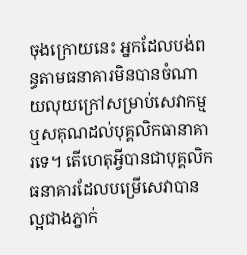ចុងក្រោយនេះ អ្នកដែលបង់ពន្ធតាមធនាគារមិនបានចំណាយលុយក្រៅសម្រាប់សេវាកម្មឬសគុណដល់បុគ្គលិកធានាគារទេ។ តើហេតុអ្វីបានជាបុគ្គលិកធនាគារដែលបម្រើសេវាបានល្អជាងភ្នាក់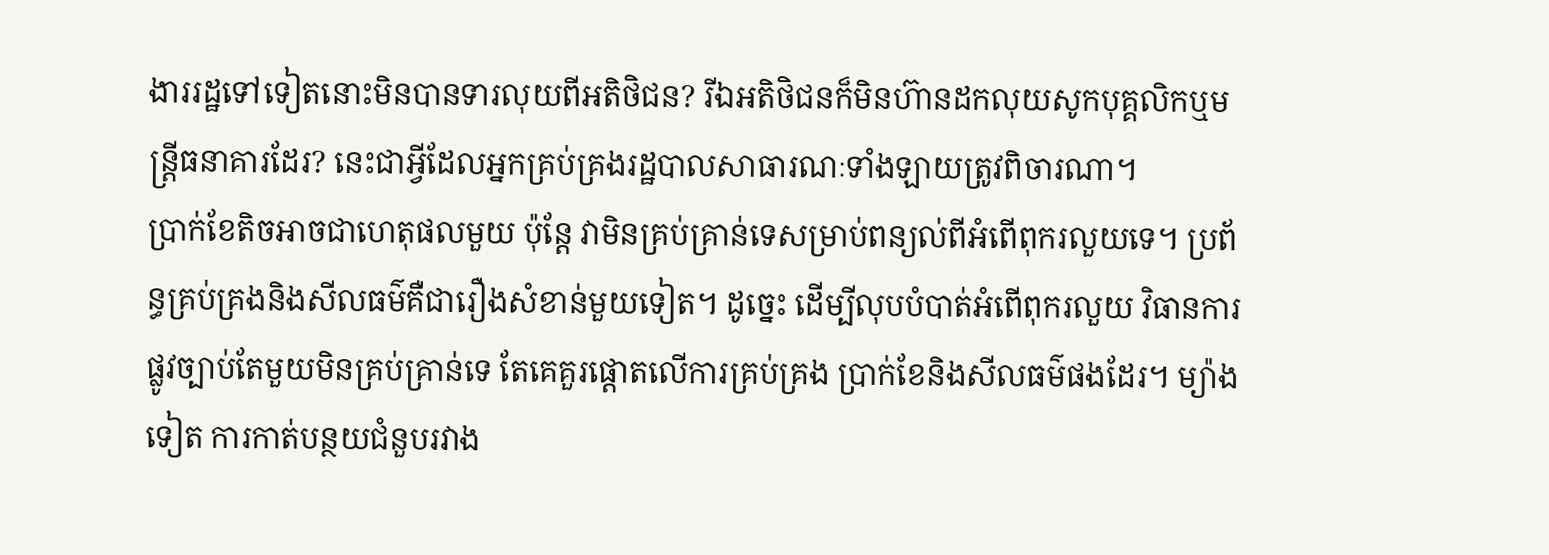ងាររដ្ឋទៅទៀតនោះមិនបានទារលុយពីអតិថិជន? រីឯអតិថិជនក៏មិនហ៊ានដកលុយសូកបុគ្គលិកឬមន្ត្រីធនាគារដែរ? នេះជាអ្វីដែលអ្នកគ្រប់គ្រងរដ្ឋបាលសាធារណៈទាំងឡាយត្រូវពិចារណា។
ប្រាក់ខែតិចអាចជាហេតុផលមួយ ប៉ុន្តែ វាមិនគ្រប់គ្រាន់ទេសម្រាប់ពន្យល់ពីអំពើពុករលួយទេ។ ប្រព័ន្ធគ្រប់គ្រងនិងសីលធម៌គឺជារឿងសំខាន់មួយទៀត។ ដូច្នេះ ដើម្បីលុបបំបាត់អំពើពុករលួយ វិធានការផ្លូវច្បាប់តែមួយមិនគ្រប់គ្រាន់ទេ តែគេគួរផ្តោតលើការគ្រប់គ្រង ប្រាក់ខែនិងសីលធម៌ផងដែរ។ ម្យ៉ាងទៀត ការកាត់បន្ថយជំនួបរវាង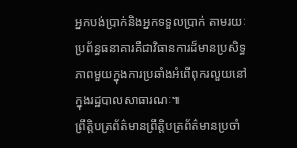អ្នកបង់ប្រាក់និងអ្នកទទួលប្រាក់ តាមរយៈប្រព័ន្ធធនាគារគឺជាវិធានការដ៏មានប្រសិទ្ធភាពមួយក្នុងការប្រឆាំងអំពើពុករលួយនៅក្នុងរដ្ឋបាលសាធារណៈ៕
ព្រឹត្តិបត្រព័ត៌មានព្រឹត្តិបត្រព័ត៌មានប្រចាំ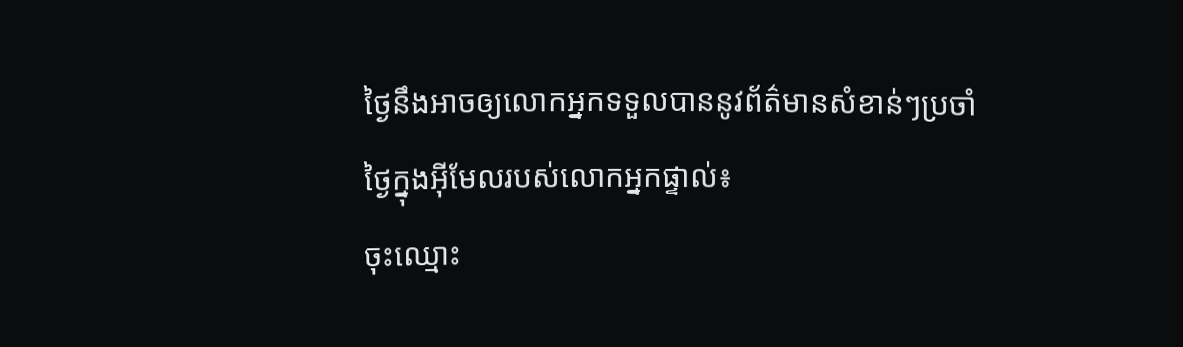ថ្ងៃនឹងអាចឲ្យលោកអ្នកទទួលបាននូវព័ត៌មានសំខាន់ៗប្រចាំថ្ងៃក្នុងអ៊ីមែលរបស់លោកអ្នកផ្ទាល់៖
ចុះឈ្មោះ